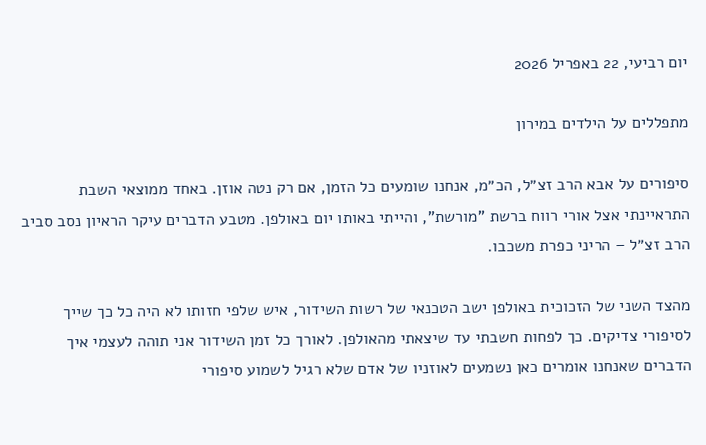יום רביעי, 22 באפריל 2026

מתפללים על הילדים במירון

סיפורים על אבא הרב זצ״ל, הכ״מ, אנחנו שומעים כל הזמן, אם רק נטה אוזן. באחד ממוצאי השבת התראיינתי אצל אורי רווח ברשת "מורשת", והייתי באותו יום באולפן. מטבע הדברים עיקר הראיון נסב סביב הרב זצ״ל – הריני כפרת משכבו.

מהצד השני של הזכוכית באולפן ישב הטכנאי של רשות השידור, איש שלפי חזותו לא היה כל כך שייך לסיפורי צדיקים. כך לפחות חשבתי עד שיצאתי מהאולפן. לאורך כל זמן השידור אני תוהה לעצמי איך הדברים שאנחנו אומרים כאן נשמעים לאוזניו של אדם שלא רגיל לשמוע סיפורי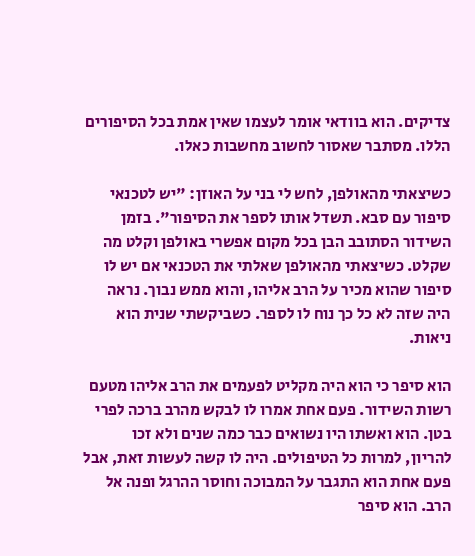צדיקים. הוא בוודאי אומר לעצמו שאין אמת בכל הסיפורים הללו. מסתבר שאסור לחשוב מחשבות כאלו.

כשיצאתי מהאולפן, לחש לי בני על האוזן: "יש לטכנאי סיפור עם סבא. תשדל אותו לספר את הסיפור". בזמן השידור הסתובב הבן בכל מקום אפשרי באולפן וקלט מה שקלט. כשיצאתי מהאולפן שאלתי את הטכנאי אם יש לו סיפור שהוא מכיר על הרב אליהו, והוא ממש נבוך. נראה היה שזה לא כל כך נוח לו לספר. כשביקשתי שנית הוא ניאות.

הוא סיפר כי הוא היה מקליט לפעמים את הרב אליהו מטעם רשות השידור. פעם אחת אמרו לו לבקש מהרב ברכה לפרי בטן. הוא ואשתו היו נשואים כבר כמה שנים ולא זכו להריון, למרות כל הטיפולים. היה לו קשה לעשות זאת, אבל פעם אחת הוא התגבר על המבוכה וחוסר ההרגל ופנה אל הרב. הוא סיפר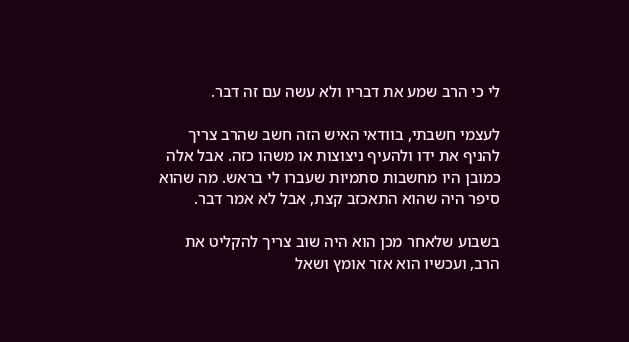לי כי הרב שמע את דבריו ולא עשה עם זה דבר.

לעצמי חשבתי, בוודאי האיש הזה חשב שהרב צריך להניף את ידו ולהעיף ניצוצות או משהו כזה. אבל אלה כמובן היו מחשבות סתמיות שעברו לי בראש. מה שהוא סיפר היה שהוא התאכזב קצת, אבל לא אמר דבר.

בשבוע שלאחר מכן הוא היה שוב צריך להקליט את הרב, ועכשיו הוא אזר אומץ ושאל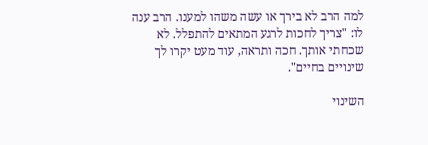למה הרב לא בירך או עשה משהו למענו. הרב ענה לו: "צריך לחכות לרגע המתאים להתפלל. לא שכחתי אותך. חכה ותראה, עוד מעט יקרו לך שינויים בחיים".

השינוי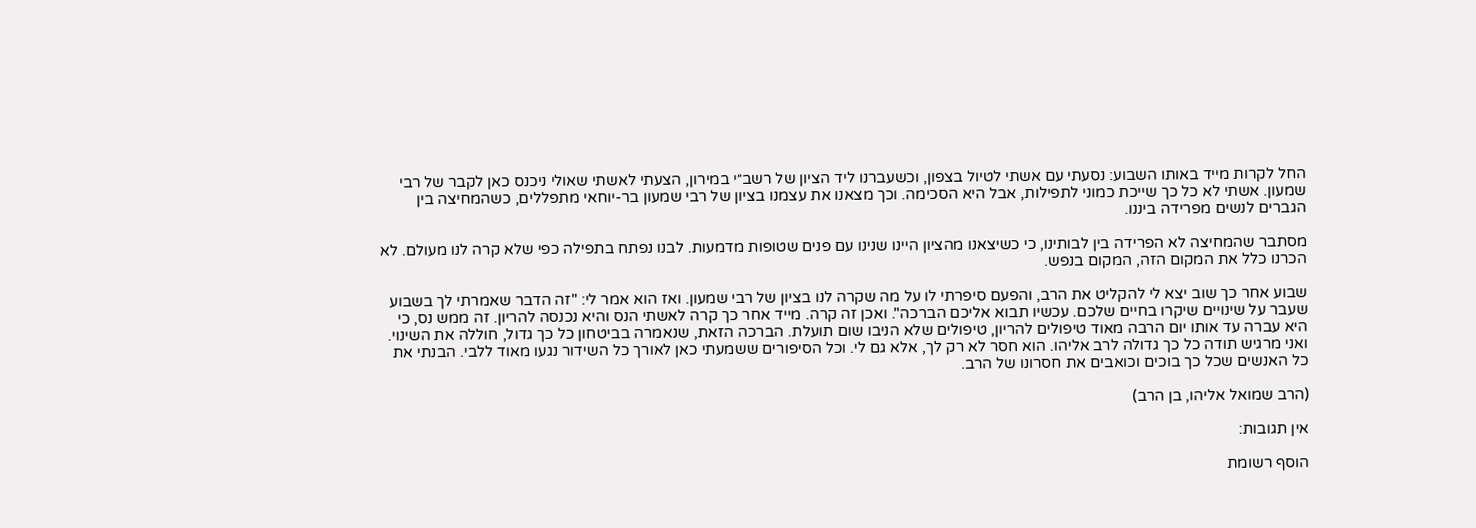החל לקרות מייד באותו השבוע: נסעתי עם אשתי לטיול בצפון, וכשעברנו ליד הציון של רשב״י במירון, הצעתי לאשתי שאולי ניכנס כאן לקבר של רבי שמעון. אשתי לא כל כך שייכת כמוני לתפילות, אבל היא הסכימה. וכך מצאנו את עצמנו בציון של רבי שמעון בר-יוחאי מתפללים, כשהמחיצה בין הגברים לנשים מפרידה ביננו.

מסתבר שהמחיצה לא הפרידה בין לבותינו, כי כשיצאנו מהציון היינו שנינו עם פנים שטופות מדמעות. לבנו נפתח בתפילה כפי שלא קרה לנו מעולם. לא הכרנו כלל את המקום הזה, המקום בנפש.

שבוע אחר כך שוב יצא לי להקליט את הרב, והפעם סיפרתי לו על מה שקרה לנו בציון של רבי שמעון. ואז הוא אמר לי: "זה הדבר שאמרתי לך בשבוע שעבר על שינויים שיקרו בחיים שלכם. עכשיו תבוא אליכם הברכה". ואכן זה קרה. מייד אחר כך קרה לאשתי הנס והיא נכנסה להריון. זה ממש נס, כי היא עברה עד אותו יום הרבה מאוד טיפולים להריון, טיפולים שלא הניבו שום תועלת. הברכה הזאת, שנאמרה בביטחון כל כך גדול, חוללה את השינוי. ואני מרגיש תודה כל כך גדולה לרב אליהו. הוא חסר לא רק לך, אלא גם לי. וכל הסיפורים ששמעתי כאן לאורך כל השידור נגעו מאוד ללבי. הבנתי את כל האנשים שכל כך בוכים וכואבים את חסרונו של הרב.

(הרב שמואל אליהו, בן הרב)

אין תגובות:

הוסף רשומת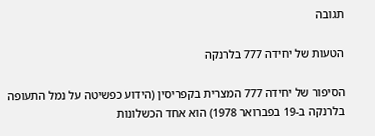תגובה

הטעות של יחידה 777 בלרנקה

הסיפור של יחידה 777 המצרית בקפריסין (הידוע כפשיטה על נמל התעופה בלרנקה ב-19 בפברואר 1978) הוא אחד הכשלונות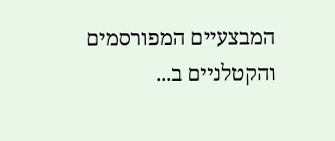המבצעיים המפורסמים והקטלניים ב...